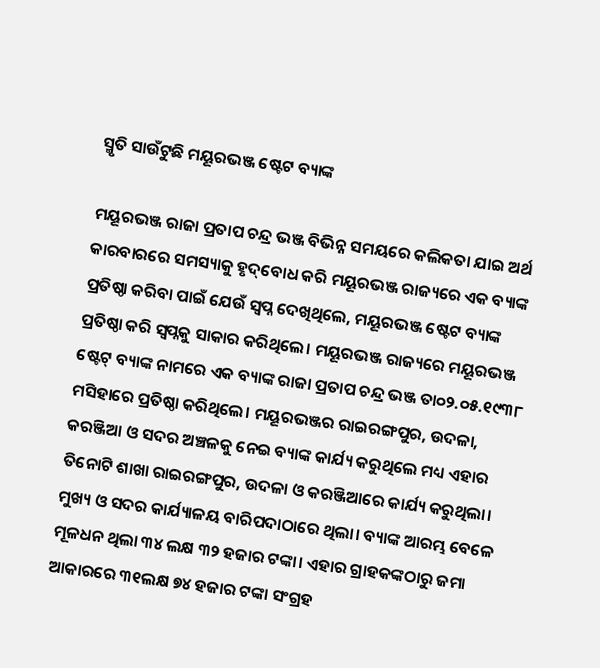ସ୍ମୃତି ସାଉଁଟୁଛି ମୟୂରଭଞ୍ଜ ଷ୍ଟେଟ ବ୍ୟାଙ୍କ

ମୟୂରଭଞ୍ଜ ରାଜା ପ୍ରତାପ ଚନ୍ଦ୍ର ଭଞ୍ଜ ବିଭିନ୍ନ ସମୟରେ କଲିକତା ଯାଇ ଅର୍ଥ କାରବାରରେ ସମସ୍ୟାକୁ ହୃଦ୍‌ବୋଧ କରି ମୟୂରଭଞ୍ଜ ରାଜ୍ୟରେ ଏକ ବ୍ୟାଙ୍କ ପ୍ରତିଷ୍ଠା କରିବା ପାଇଁ ଯେଉଁ ସ୍ବପ୍ନ ଦେଖିଥିଲେ, ମୟୂରଭଞ୍ଜ ଷ୍ଟେଟ ବ୍ୟାଙ୍କ ପ୍ରତିଷ୍ଠା କରି ସ୍ବପ୍ନକୁ ସାକାର କରିଥିଲେ। ମୟୂରଭଞ୍ଜ ରାଜ୍ୟରେ ମୟୂରଭଞ୍ଜ ଷ୍ଟେଟ୍‌ ବ୍ୟାଙ୍କ ନାମରେ ଏକ ବ୍ୟାଙ୍କ ରାଜା ପ୍ରତାପ ଚନ୍ଦ୍ର ଭଞ୍ଜ ତା୦୨.୦୫.୧୯୩୮ ମସିହାରେ ପ୍ରତିଷ୍ଠା କରିଥିଲେ। ମୟୂରଭଞ୍ଜର ରାଇରଙ୍ଗପୁର, ଉଦଳା, କରଞ୍ଜିଆ ଓ ସଦର ଅଞ୍ଚଳକୁ ନେଇ ବ୍ୟାଙ୍କ କାର୍ଯ୍ୟ କରୁଥିଲେ ମଧ୍ୟ ଏହାର ତିନୋଟି ଶାଖା ରାଇରଙ୍ଗପୁର, ଉଦଳା ଓ କରଞ୍ଜିଆରେ କାର୍ଯ୍ୟ କରୁଥିଲା। ମୁଖ୍ୟ ଓ ସଦର କାର୍ଯ୍ୟାଳୟ ବାରିପଦାଠାରେ ଥିଲା। ବ୍ୟାଙ୍କ ଆରମ୍ଭ ବେଳେ ମୂଳଧନ ଥିଲା ୩୪ ଲକ୍ଷ ୩୨ ହଜାର ଟଙ୍କା। ଏହାର ଗ୍ରାହକଙ୍କଠାରୁ ଜମା ଆକାରରେ ୩୧ଲକ୍ଷ ୭୪ ହଜାର ଟଙ୍କା ସଂଗ୍ରହ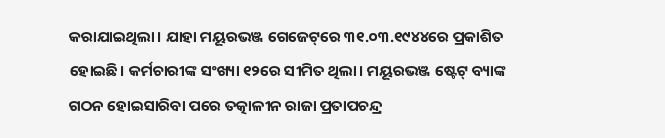କରାଯାଇଥିଲା। ଯାହା ମୟୂରଭଞ୍ଜ ଗେଜେଟ୍‌ରେ ୩୧.୦୩.୧୯୪୪ରେ ପ୍ରକାଶିତ ହୋଇଛି। କର୍ମଚାରୀଙ୍କ ସଂଖ୍ୟା ୧୨ରେ ସୀମିତ ଥିଲା। ମୟୂରଭଞ୍ଜ ଷ୍ଟେଟ୍‌ ବ୍ୟାଙ୍କ ଗଠନ ହୋଇସାରିବା ପରେ ତତ୍କାଳୀନ ରାଜା ପ୍ରତାପଚନ୍ଦ୍ର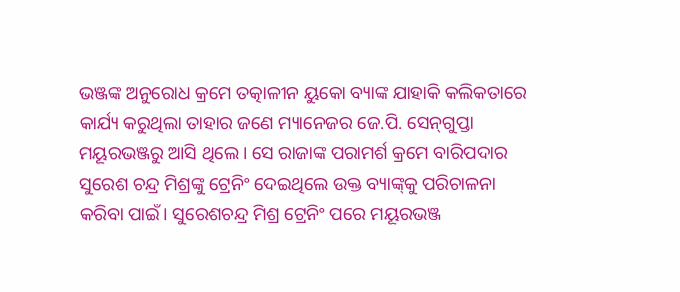ଭଞ୍ଜଙ୍କ ଅନୁରୋଧ କ୍ରମେ ତତ୍କାଳୀନ ୟୁକୋ ବ୍ୟାଙ୍କ ଯାହାକି କଲିକତାରେ କାର୍ଯ୍ୟ କରୁଥିଲା ତାହାର ଜଣେ ମ୍ୟାନେଜର ଜେ.ପି. ସେନ୍‌ଗୁପ୍ତା ମୟୂରଭଞ୍ଜରୁ ଆସି ଥିଲେ। ସେ ରାଜାଙ୍କ ପରାମର୍ଶ କ୍ରମେ ବାରିପଦାର ସୁରେଶ ଚନ୍ଦ୍ର ମିଶ୍ରଙ୍କୁ ଟ୍ରେନିଂ ଦେଇଥିଲେ ଉକ୍ତ ବ୍ୟାଙ୍କ୍‌କୁ ପରିଚାଳନା କରିବା ପାଇଁ। ସୁରେଶଚନ୍ଦ୍ର ମିଶ୍ର ଟ୍ରେନିଂ ପରେ ମୟୂରଭଞ୍ଜ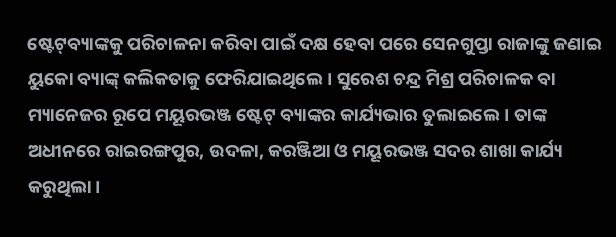ଷ୍ଟେଟ୍‌ବ୍ୟାଙ୍କକୁ ପରିଚାଳନା କରିବା ପାଇଁ ଦକ୍ଷ ହେବା ପରେ ସେନଗୁପ୍ତା ରାଜାଙ୍କୁ ଜଣାଇ ୟୁକୋ ବ୍ୟାଙ୍କ୍‌ କଲିକତାକୁ ଫେରିଯାଇଥିଲେ। ସୁରେଶ ଚନ୍ଦ୍ର ମିଶ୍ର ପରିଚାଳକ ବା ମ୍ୟାନେଜର ରୂପେ ମୟୂରଭଞ୍ଜ ଷ୍ଟେଟ୍‌ ବ୍ୟାଙ୍କର କାର୍ଯ୍ୟଭାର ତୁଲାଇଲେ। ତାଙ୍କ ଅଧୀନରେ ରାଇରଙ୍ଗପୁର, ଉଦଳା, କରଞ୍ଜିଆ ଓ ମୟୂରଭଞ୍ଜ ସଦର ଶାଖା କାର୍ଯ୍ୟ କରୁଥିଲା।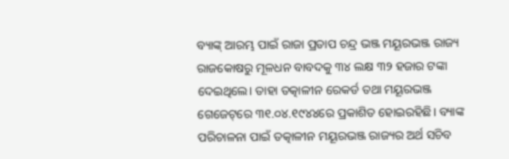ବ୍ୟାଙ୍କ୍‌ ଆରମ୍ଭ ପାଇଁ ରାଜା ପ୍ରତାପ ଚନ୍ଦ୍ର ଭଞ୍ଜ ମୟୂରଭଞ୍ଜ ରାଜ୍ୟ ରାଜକୋଷରୁ ମୂଳଧନ ବାବଦକୁ ୩୪ ଲକ୍ଷ ୩୨ ହଜାର ଟଙ୍କା ଦେଇଥିଲେ। ତାହା ତତ୍କାଳୀନ ରେକର୍ଡ ତଥା ମୟୂରଭଞ୍ଜ ଗେଜେଟ୍‌ରେ ୩୧.୦୪.୧୯୪୪ରେ ପ୍ରକାଶିତ ହୋଇରହିଛି। ବ୍ୟାଙ୍କ ପରିଚାଳନା ପାଇଁ ତତ୍କାଳୀନ ମୟୂରଭଞ୍ଜ ରାଜ୍ୟର ଅର୍ଥ ସଚିବ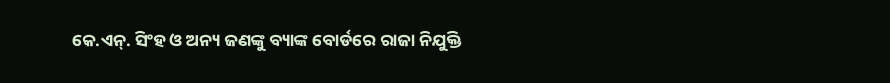କେ.ଏନ୍‌. ସିଂହ ଓ ଅନ୍ୟ ଜଣଙ୍କୁ ବ୍ୟାଙ୍କ ବୋର୍ଡରେ ରାଜା ନିଯୁକ୍ତି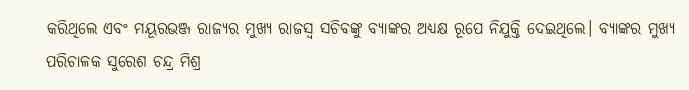କରିଥିଲେ ଏବଂ ମୟୂରଭଞ୍ଜ ରାଜ୍ୟର ମୁଖ୍ୟ ରାଜସ୍ବ ସଚିବଙ୍କୁ ବ୍ୟାଙ୍କର ଅଧ୍ୟକ୍ଷ ରୂପେ ନିଯୁକ୍ତି ଦେଇଥିଲେ। ବ୍ୟାଙ୍କର ମୁଖ୍ୟ ପରିଚାଳକ ସୁରେଶ ଚନ୍ଦ୍ର ମିଶ୍ର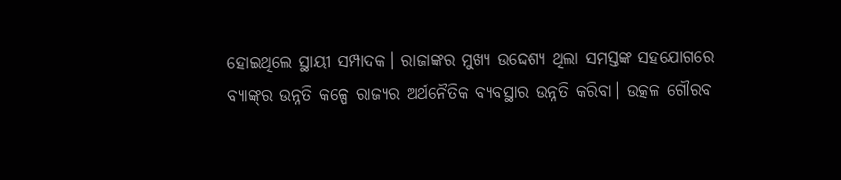ହୋଇଥିଲେ ସ୍ଥାୟୀ ସମ୍ପାଦକ। ରାଜାଙ୍କର ମୁଖ୍ୟ ଉଦ୍ଦେଶ୍ୟ ଥିଲା ସମସ୍ତଙ୍କ ସହଯୋଗରେ ବ୍ୟାଙ୍କ୍‌ର ଉନ୍ନତି କଳ୍ପେ ରାଜ୍ୟର ଅର୍ଥନୈତିକ ବ୍ୟବସ୍ଥାର ଉନ୍ନତି କରିବା। ଉତ୍କଳ ଗୌରବ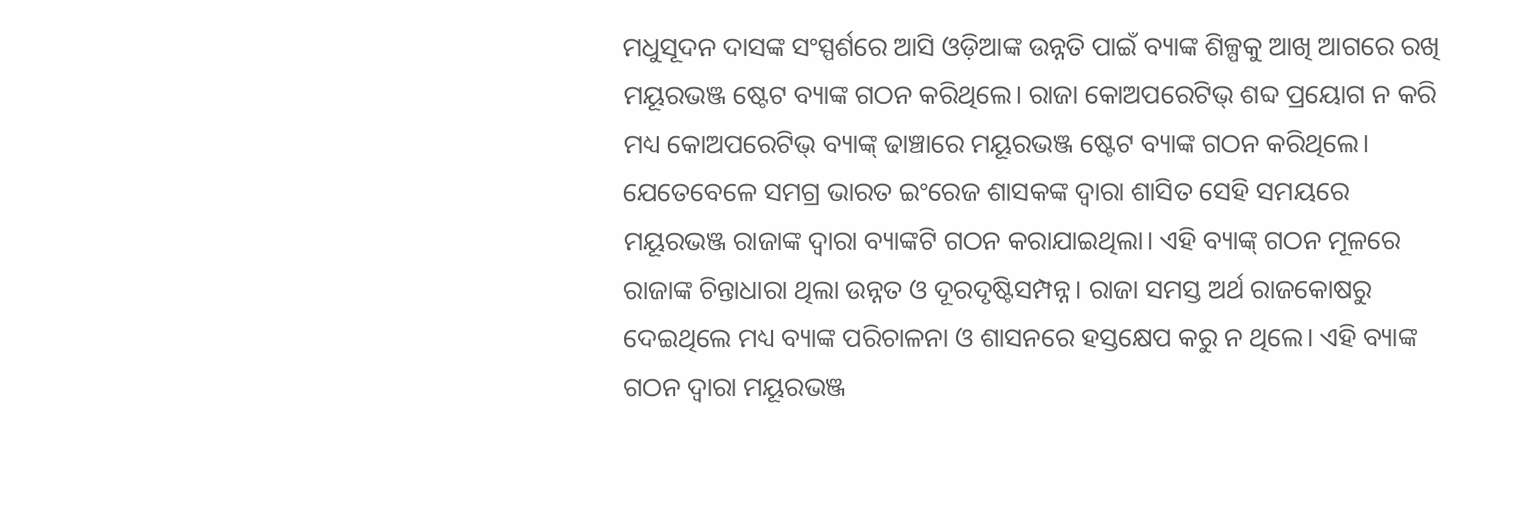ମଧୁସୂଦନ ଦାସଙ୍କ ସଂସ୍ପର୍ଶରେ ଆସି ଓଡ଼ିଆଙ୍କ ଉନ୍ନତି ପାଇଁ ବ୍ୟାଙ୍କ ଶିଳ୍ପକୁ ଆଖି ଆଗରେ ରଖି ମୟୂରଭଞ୍ଜ ଷ୍ଟେଟ ବ୍ୟାଙ୍କ ଗଠନ କରିଥିଲେ। ରାଜା କୋଅପରେଟିଭ୍‌ ଶବ୍ଦ ପ୍ରୟୋଗ ନ କରି ମଧ୍ୟ କୋଅପରେଟିଭ୍‌ ବ୍ୟାଙ୍କ୍‌ ଢାଞ୍ଚାରେ ମୟୂରଭଞ୍ଜ ଷ୍ଟେଟ ବ୍ୟାଙ୍କ ଗଠନ କରିଥିଲେ। ଯେତେବେଳେ ସମଗ୍ର ଭାରତ ଇଂରେଜ ଶାସକଙ୍କ ଦ୍ୱାରା ଶାସିତ ସେହି ସମୟରେ ମୟୂରଭଞ୍ଜ ରାଜାଙ୍କ ଦ୍ୱାରା ବ୍ୟାଙ୍କଟି ଗଠନ କରାଯାଇଥିଲା। ଏହି ବ୍ୟାଙ୍କ୍‌ ଗଠନ ମୂଳରେ ରାଜାଙ୍କ ଚିନ୍ତାଧାରା ଥିଲା ଉନ୍ନତ ଓ ଦୂରଦୃଷ୍ଟିସମ୍ପନ୍ନ। ରାଜା ସମସ୍ତ ଅର୍ଥ ରାଜକୋଷରୁ ଦେଇଥିଲେ ମଧ୍ୟ ବ୍ୟାଙ୍କ ପରିଚାଳନା ଓ ଶାସନରେ ହସ୍ତକ୍ଷେପ କରୁ ନ ଥିଲେ। ଏହି ବ୍ୟାଙ୍କ ଗଠନ ଦ୍ୱାରା ମୟୂରଭଞ୍ଜ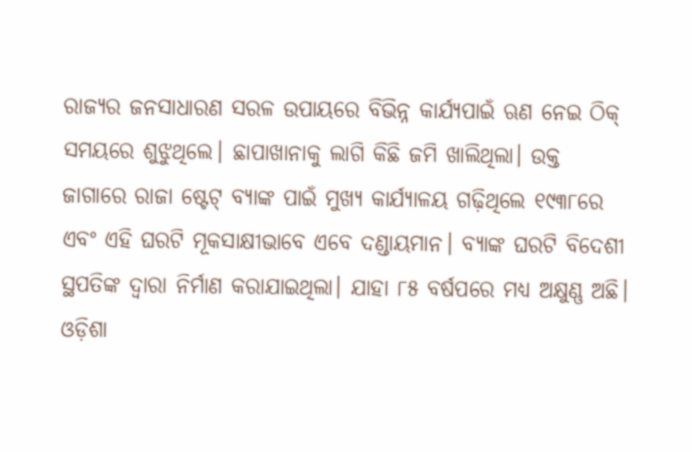ରାଜ୍ୟର ଜନସାଧାରଣ ସରଳ ଉପାୟରେ ବିଭିନ୍ନ କାର୍ଯ୍ୟପାଇଁ ଋଣ ନେଇ ଠିକ୍‌ ସମୟରେ ଶୁଝୁଥିଲେ। ଛାପାଖାନାକୁ ଲାଗି କିଛି ଜମି ଖାଲିଥିଲା। ଉକ୍ତ ଜାଗାରେ ରାଜା ଷ୍ଟେଟ୍‌ ବ୍ୟାଙ୍କ ପାଇଁ ମୁଖ୍ୟ କାର୍ଯ୍ୟାଳୟ ଗଢ଼ିଥିଲେ ୧୯୩୮ରେ ଏବଂ ଏହି ଘରଟି ମୂକସାକ୍ଷୀଭାବେ ଏବେ ଦଣ୍ଡାୟମାନ। ବ୍ୟାଙ୍କ ଘରଟି ବିଦେଶୀ ସ୍ଥପତିଙ୍କ ଦ୍ୱାରା ନିର୍ମାଣ କରାଯାଇଥିଲା। ଯାହା ୮୫ ବର୍ଷପରେ ମଧ୍ୟ ଅକ୍ଷୁଣ୍ଣ ଅଛି। ଓଡ଼ିଶା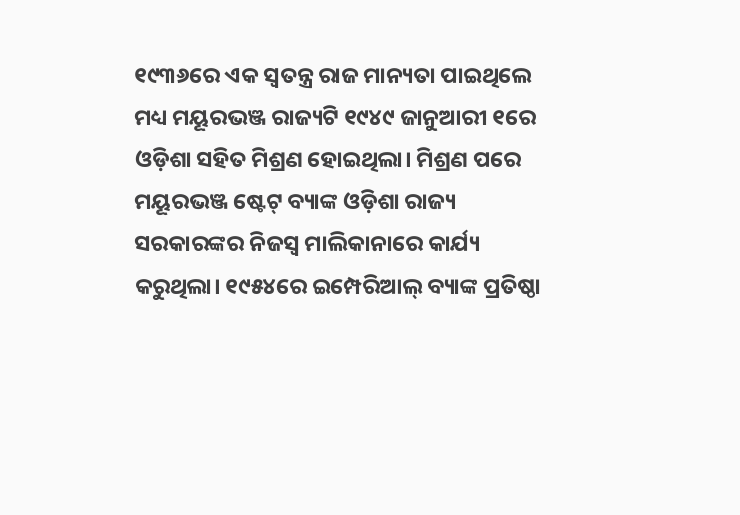୧୯୩୬ରେ ଏକ ସ୍ବତନ୍ତ୍ର ରାଜ ମାନ୍ୟତା ପାଇଥିଲେ ମଧ୍ୟ ମୟୂରଭଞ୍ଜ ରାଜ୍ୟଟି ୧୯୪୯ ଜାନୁଆରୀ ୧ରେ ଓଡ଼ିଶା ସହିତ ମିଶ୍ରଣ ହୋଇଥିଲା। ମିଶ୍ରଣ ପରେ ମୟୂରଭଞ୍ଜ ଷ୍ଟେଟ୍‌ ବ୍ୟାଙ୍କ ଓଡ଼ିଶା ରାଜ୍ୟ ସରକାରଙ୍କର ନିଜସ୍ବ ମାଲିକାନାରେ କାର୍ଯ୍ୟ କରୁଥିଲା। ୧୯୫୪ରେ ଇମ୍ପେରିଆଲ୍‌ ବ୍ୟାଙ୍କ ପ୍ରତିଷ୍ଠା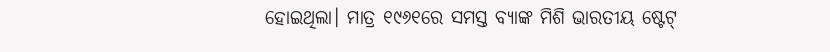ହୋଇଥିଲା। ମାତ୍ର ୧୯୬୧ରେ ସମସ୍ତ ବ୍ୟାଙ୍କ ମିଶି ଭାରତୀୟ ଷ୍ଟେଟ୍‌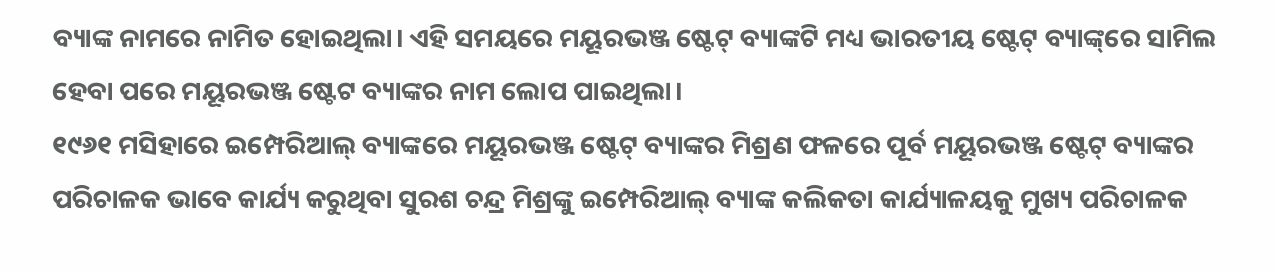ବ୍ୟାଙ୍କ ନାମରେ ନାମିତ ହୋଇଥିଲା। ଏହି ସମୟରେ ମୟୂରଭଞ୍ଜ ଷ୍ଟେଟ୍‌ ବ୍ୟାଙ୍କଟି ମଧ୍ୟ ଭାରତୀୟ ଷ୍ଟେଟ୍‌ ବ୍ୟାଙ୍କ୍‌ରେ ସାମିଲ ହେବା ପରେ ମୟୂରଭଞ୍ଜ ଷ୍ଟେଟ ବ୍ୟାଙ୍କର ନାମ ଲୋପ ପାଇଥିଲା।
୧୯୬୧ ମସିହାରେ ଇମ୍ପେରିଆଲ୍‌ ବ୍ୟାଙ୍କରେ ମୟୂରଭଞ୍ଜ ଷ୍ଟେଟ୍‌ ବ୍ୟାଙ୍କର ମିଶ୍ରଣ ଫଳରେ ପୂର୍ବ ମୟୂରଭଞ୍ଜ ଷ୍ଟେଟ୍‌ ବ୍ୟାଙ୍କର ପରିଚାଳକ ଭାବେ କାର୍ଯ୍ୟ କରୁଥିବା ସୁରଶ ଚନ୍ଦ୍ର ମିଶ୍ରଙ୍କୁ ଇମ୍ପେରିଆଲ୍‌ ବ୍ୟାଙ୍କ କଲିକତା କାର୍ଯ୍ୟାଳୟକୁ ମୁଖ୍ୟ ପରିଚାଳକ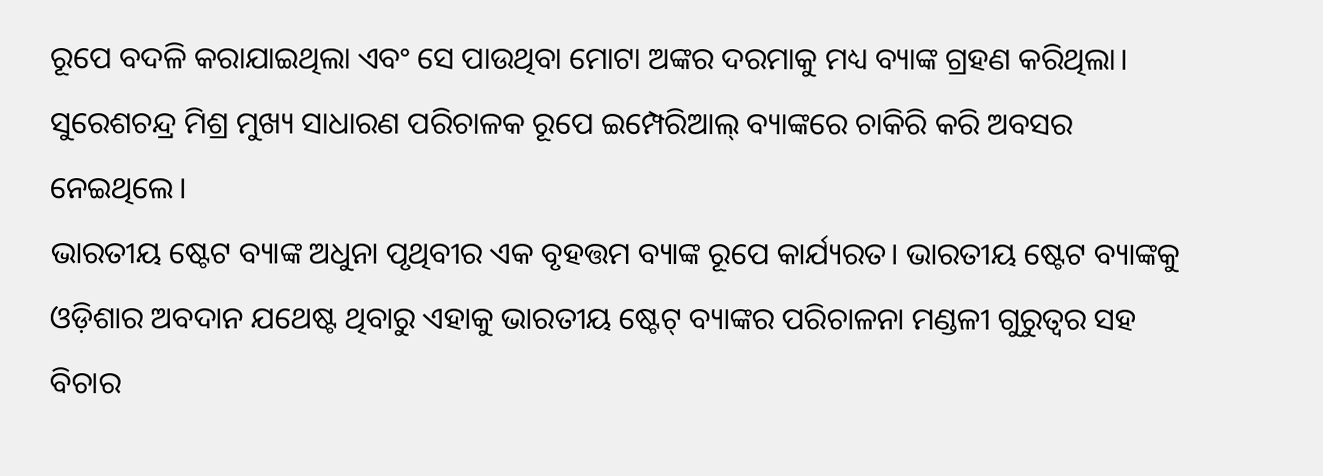ରୂପେ ବଦଳି କରାଯାଇଥିଲା ଏବଂ ସେ ପାଉଥିବା ମୋଟା ଅଙ୍କର ଦରମାକୁ ମଧ୍ୟ ବ୍ୟାଙ୍କ ଗ୍ରହଣ କରିଥିଲା। ସୁରେଶଚନ୍ଦ୍ର ମିଶ୍ର ମୁଖ୍ୟ ସାଧାରଣ ପରିଚାଳକ ରୂପେ ଇମ୍ପେରିଆଲ୍‌ ବ୍ୟାଙ୍କରେ ଚାକିରି କରି ଅବସର ନେଇଥିଲେ।
ଭାରତୀୟ ଷ୍ଟେଟ ବ୍ୟାଙ୍କ ଅଧୁନା ପୃଥିବୀର ଏକ ବୃହତ୍ତମ ବ୍ୟାଙ୍କ ରୂପେ କାର୍ଯ୍ୟରତ। ଭାରତୀୟ ଷ୍ଟେଟ ବ୍ୟାଙ୍କକୁ ଓଡ଼ିଶାର ଅବଦାନ ଯଥେଷ୍ଟ ଥିବାରୁ ଏହାକୁ ଭାରତୀୟ ଷ୍ଟେଟ୍‌ ବ୍ୟାଙ୍କର ପରିଚାଳନା ମଣ୍ଡଳୀ ଗୁରୁତ୍ୱର ସହ ବିଚାର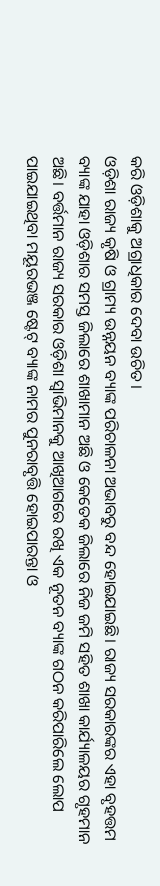କରି ଓଡ଼ିଶାକୁ ଅଗ୍ରାଧିକାର ଦେବା ଉଚିତ।
ଓଡ଼ିଶା ରାଜ୍ୟ କୃଷି ଓ ଗ୍ରାମ୍ୟ ଉନ୍ନୟନ ବ୍ୟାଙ୍କ ପରିଚାଳନା ଅଭାବରୁ ବନ୍ଦ ହୋଇଯାଇଛି। ରାଜ୍ୟ ସରକାରଙ୍କର ଏହା ବୃହତ୍ତମ ବ୍ୟାଙ୍କ ଯାହା ଓଡ଼ିଶାର ସମସ୍ତ ଜିଲାରେ ଶାଖାମାନ ଅଛି ଓ କେତେକ ଜିଲାରେ ନିଜ ଜମି ସହିତ ଶାଖା କାର୍ଯ୍ୟାଳୟର ଗୃହମାନ ଅଛି। ବର୍ତ୍ତମାନ ରାଜ୍ୟ ସରକାର ଓଡ଼ିଶା ସ୍ବାଭିମାନକୁ ଆଖିଆଗରେ ରଖି ଏକ ନୂତନ ବ୍ୟାଙ୍କ ଗଠନ କରିପାରିଲେ ଲୋପ ପାଇଯାଇଥିବା ମୟୂରଭଞ୍ଜ ଷ୍ଟେଟ୍‌ ବ୍ୟାଙ୍କ ନାମର ପୁନରାବୃତ୍ତି ହୋଇପାରନ୍ତା ଓ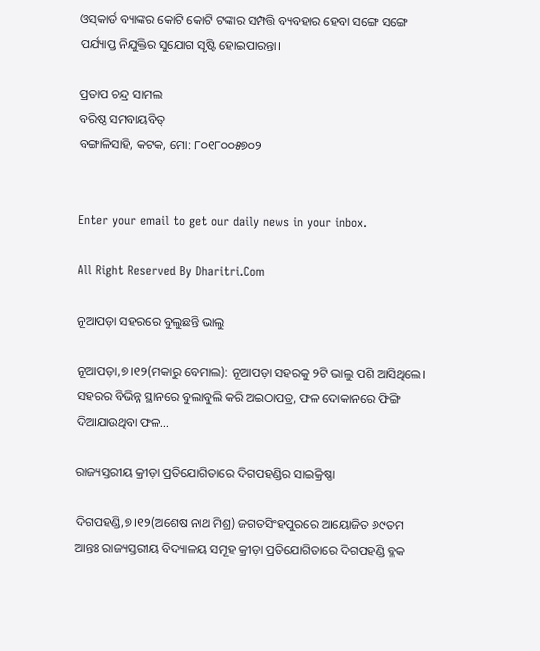ଓସ୍‌କାର୍ଡ ବ୍ୟାଙ୍କର କୋଟି କୋଟି ଟଙ୍କାର ସମ୍ପତ୍ତି ବ୍ୟବହାର ହେବା ସଙ୍ଗେ ସଙ୍ଗେ ପର୍ଯ୍ୟାପ୍ତ ନିଯୁକ୍ତିର ସୁଯୋଗ ସୃଷ୍ଟି ହୋଇପାରନ୍ତା।

ପ୍ରତାପ ଚନ୍ଦ୍ର ସାମଲ
ବରିଷ୍ଠ ସମବାୟବିତ୍‌
ବଙ୍ଗାଳିସାହି, କଟକ, ମୋ: ୮୦୧୮୦୦୫୭୦୨


Enter your email to get our daily news in your inbox.

All Right Reserved By Dharitri.Com

ନୂଆପଡ଼ା ସହରରେ ବୁଲୁଛନ୍ତି ଭାଲୁ

ନୂଆପଡ଼ା,୭।୧୨(ମକାରୁ ବେମାଲ): ନୂଆପଡ଼ା ସହରକୁ ୨ଟି ଭାଲୁ ପଶି ଆସିଥିଲେ। ସହରର ବିଭିନ୍ନ ସ୍ଥାନରେ ବୁଲାବୁଲି କରି ଅଇଠାପତ୍ର, ଫଳ ଦୋକାନରେ ଫିଙ୍ଗି ଦିଆଯାଉଥିବା ଫଳ...

ରାଜ୍ୟସ୍ତରୀୟ କ୍ରୀଡ଼ା ପ୍ରତିଯୋଗିତାରେ ଦିଗପହଣ୍ଡିର ସାଇକ୍ରିଷ୍ଣା

ଦିଗପହଣ୍ଡି,୭।୧୨(ଅଶେଷ ନାଥ ମିଶ୍ର) ଜଗତସିଂହପୁରରେ ଆୟୋଜିତ ୬୯ତମ ଆନ୍ତଃ ରାଜ୍ୟସ୍ତରୀୟ ବିଦ୍ୟାଳୟ ସମୂହ କ୍ରୀଡ଼ା ପ୍ରତିଯୋଗିତାରେ ଦିଗପହଣ୍ଡି ବ୍ଳକ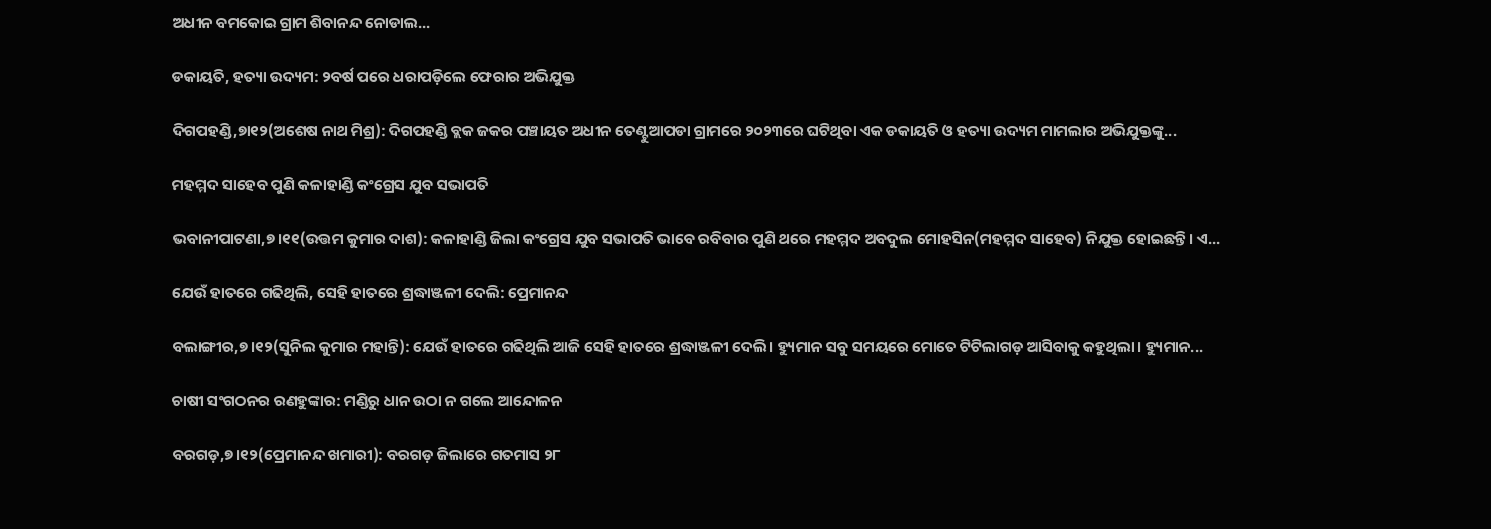ଅଧୀନ ବମକୋଇ ଗ୍ରାମ ଶିବାନନ୍ଦ ନୋଡାଲ...

ଡକାୟତି, ହତ୍ୟା ଉଦ୍ୟମ: ୨ବର୍ଷ ପରେ ଧରାପଡ଼ିଲେ ଫେରାର ଅଭିଯୁକ୍ତ

ଦିଗପହଣ୍ଡି,୭ା୧୨(ଅଶେଷ ନାଥ ମିଶ୍ର): ଦିଗପହଣ୍ଡି ବ୍ଲକ ଜକର ପଞ୍ଚାୟତ ଅଧୀନ ତେଣ୍ଟୁଆପଡା ଗ୍ରାମରେ ୨୦୨୩ରେ ଘଟିଥିବା ଏକ ଡକାୟତି ଓ ହତ୍ୟା ଉଦ୍ୟମ ମାମଲାର ଅଭିଯୁକ୍ତଙ୍କୁ...

ମହମ୍ମଦ ସାହେବ ପୁଣି କଳାହାଣ୍ଡି କଂଗ୍ରେସ ଯୁବ ସଭାପତି

ଭବାନୀପାଟଣା,୭।୧୧(ଉତ୍ତମ କୁମାର ଦାଶ): କଳାହାଣ୍ଡି ଜିଲା କଂଗ୍ରେସ ଯୁବ ସଭାପତି ଭାବେ ରବିବାର ପୁଣି ଥରେ ମହମ୍ମଦ ଅବଦୁଲ ମୋହସିନ(ମହମ୍ମଦ ସାହେବ) ନିଯୁକ୍ତ ହୋଇଛନ୍ତି। ଏ...

ଯେଉଁ ହାତରେ ଗଢିଥିଲି, ସେହି ହାତରେ ଶ୍ରଦ୍ଧାଞ୍ଜଳୀ ଦେଲି: ପ୍ରେମାନନ୍ଦ

ବଲାଙ୍ଗୀର,୭।୧୨(ସୁନିଲ କୁମାର ମହାନ୍ତି): ଯେଉଁ ହାତରେ ଗଢିଥିଲି ଆଜି ସେହି ହାତରେ ଶ୍ରଦ୍ଧାଞ୍ଜଳୀ ଦେଲି। ହ୍ୟୁମାନ ସବୁ ସମୟରେ ମୋତେ ଟିଟିଲାଗଡ଼ ଆସିବାକୁ କହୁଥିଲା। ହ୍ୟୁମାନ...

ଚାଷୀ ସଂଗଠନର ରଣହୁଙ୍କାର: ମଣ୍ଡିରୁ ଧାନ ଉଠା ନ ଗଲେ ଆନ୍ଦୋଳନ

ବରଗଡ଼,୭।୧୨(ପ୍ରେମାନନ୍ଦ ଖମାରୀ): ବରଗଡ଼ ଜିଲାରେ ଗତମାସ ୨୮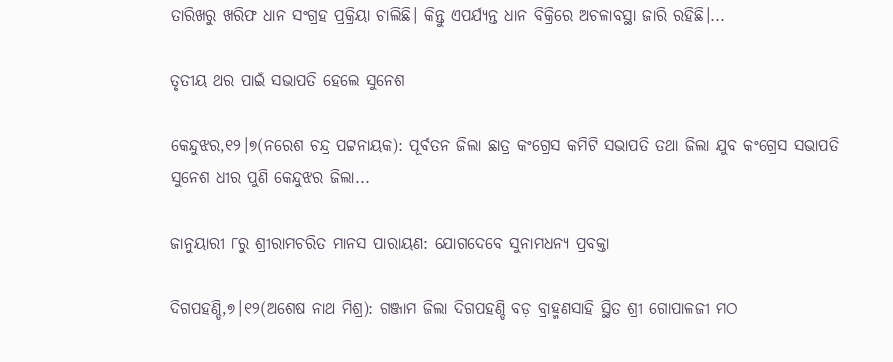ତାରିଖରୁ ଖରିଫ ଧାନ ସଂଗ୍ରହ ପ୍ରକ୍ରିୟା ଚାଲିଛି। କିନ୍ତୁ ଏପର୍ଯ୍ୟନ୍ତ ଧାନ ବିକ୍ରିରେ ଅଚଳାବସ୍ଥା ଜାରି ରହିଛି।...

ତୃତୀୟ ଥର ପାଇଁ ସଭାପତି ହେଲେ ସୁନେଶ

କେନ୍ଦୁଝର,୧୨।୭(ନରେଶ ଚନ୍ଦ୍ର ପଟ୍ଟନାୟକ): ପୂର୍ବତନ ଜିଲା ଛାତ୍ର କଂଗ୍ରେସ କମିଟି ସଭାପତି ତଥା ଜିଲା ଯୁବ କଂଗ୍ରେସ ସଭାପତି ସୁନେଶ ଧୀର ପୁଣି କେନ୍ଦୁଝର ଜିଲା...

ଜାନୁୟାରୀ ୮ରୁ ଶ୍ରୀରାମଚରିତ ମାନସ ପାରାୟଣ: ଯୋଗଦେବେ ସୁନାମଧନ୍ୟ ପ୍ରବକ୍ତା

ଦିଗପହଣ୍ଡି,୭।୧୨(ଅଶେଷ ନାଥ ମିଶ୍ର): ଗଞ୍ଜାମ ଜିଲା ଦିଗପହଣ୍ଡି ବଡ଼ ବ୍ରାହ୍ମଣସାହି ସ୍ଥିତ ଶ୍ରୀ ଗୋପାଳଜୀ ମଠ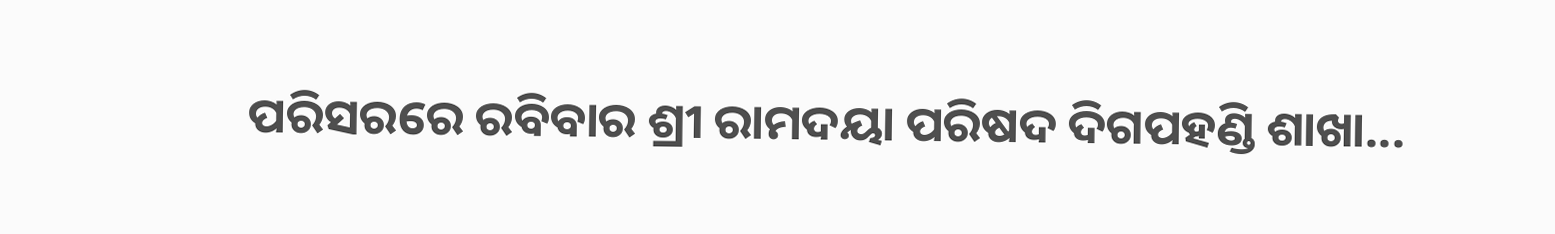ପରିସରରେ ରବିବାର ଶ୍ରୀ ରାମଦୟା ପରିଷଦ ଦିଗପହଣ୍ଡି ଶାଖା...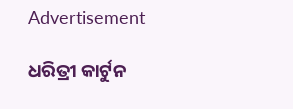Advertisement

ଧରିତ୍ରୀ କାର୍ଟୁନ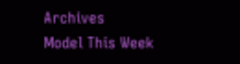Archives
Model This Week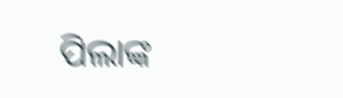ପିଲାଙ୍କ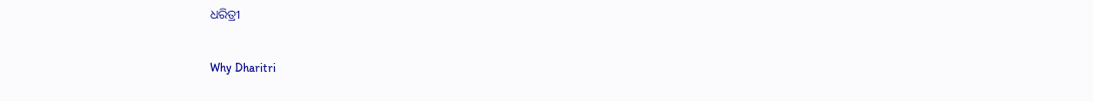ଧରିତ୍ରୀ

Why Dharitri